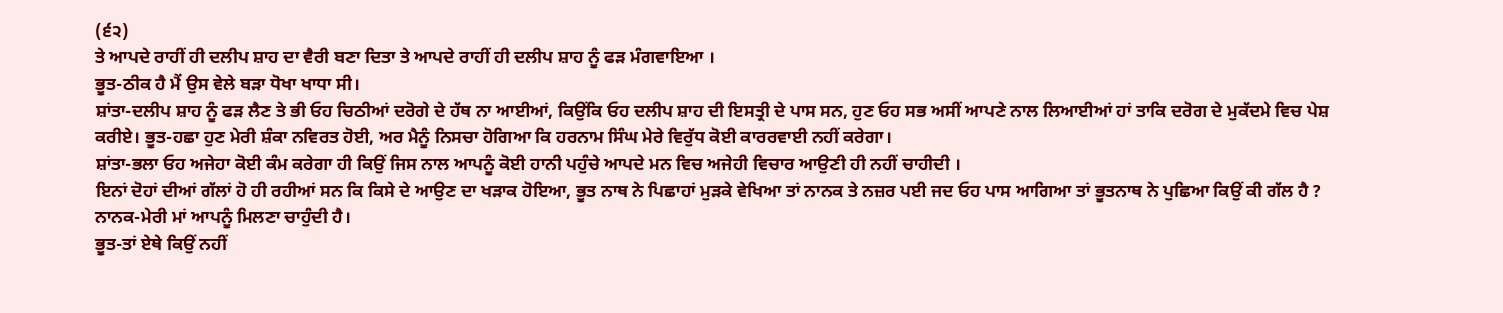(੬੨)
ਤੇ ਆਪਦੇ ਰਾਹੀਂ ਹੀ ਦਲੀਪ ਸ਼ਾਹ ਦਾ ਵੈਰੀ ਬਣਾ ਦਿਤਾ ਤੇ ਆਪਦੇ ਰਾਹੀਂ ਹੀ ਦਲੀਪ ਸ਼ਾਹ ਨੂੰ ਫੜ ਮੰਗਵਾਇਆ ।
ਭੂਤ-ਠੀਕ ਹੈ ਮੈਂ ਉਸ ਵੇਲੇ ਬੜਾ ਧੋਖਾ ਖਾਧਾ ਸੀ।
ਸ਼ਾਂਤਾ-ਦਲੀਪ ਸ਼ਾਹ ਨੂੰ ਫੜ ਲੈਣ ਤੇ ਭੀ ਓਹ ਚਿਠੀਆਂ ਦਰੋਗੇ ਦੇ ਹੱਥ ਨਾ ਆਈਆਂ, ਕਿਉਂਕਿ ਓਹ ਦਲੀਪ ਸ਼ਾਹ ਦੀ ਇਸਤ੍ਰੀ ਦੇ ਪਾਸ ਸਨ, ਹੁਣ ਓਹ ਸਭ ਅਸੀਂ ਆਪਣੇ ਨਾਲ ਲਿਆਈਆਂ ਹਾਂ ਤਾਕਿ ਦਰੋਗ ਦੇ ਮੁਕੱਦਮੇ ਵਿਚ ਪੇਸ਼ ਕਰੀਏ। ਭੂਤ-ਹਛਾ ਹੁਣ ਮੇਰੀ ਸ਼ੰਕਾ ਨਵਿਰਤ ਹੋਈ, ਅਰ ਮੈਨੂੰ ਨਿਸਚਾ ਹੋਗਿਆ ਕਿ ਹਰਨਾਮ ਸਿੰਘ ਮੇਰੇ ਵਿਰੁੱਧ ਕੋਈ ਕਾਰਰਵਾਈ ਨਹੀਂ ਕਰੇਗਾ।
ਸ਼ਾਂਤਾ-ਭਲਾ ਓਹ ਅਜੇਹਾ ਕੋਈ ਕੰਮ ਕਰੇਗਾ ਹੀ ਕਿਉਂ ਜਿਸ ਨਾਲ ਆਪਨੂੰ ਕੋਈ ਹਾਨੀ ਪਹੁੰਚੇ ਆਪਦੇ ਮਨ ਵਿਚ ਅਜੇਹੀ ਵਿਚਾਰ ਆਉਣੀ ਹੀ ਨਹੀਂ ਚਾਹੀਦੀ ।
ਇਨਾਂ ਦੋਹਾਂ ਦੀਆਂ ਗੱਲਾਂ ਹੋ ਹੀ ਰਹੀਆਂ ਸਨ ਕਿ ਕਿਸੇ ਦੇ ਆਉਣ ਦਾ ਖੜਾਕ ਹੋਇਆ, ਭੂਤ ਨਾਥ ਨੇ ਪਿਛਾਹਾਂ ਮੁੜਕੇ ਵੇਖਿਆ ਤਾਂ ਨਾਨਕ ਤੇ ਨਜ਼ਰ ਪਈ ਜਦ ਓਹ ਪਾਸ ਆਗਿਆ ਤਾਂ ਭੂਤਨਾਥ ਨੇ ਪੁਛਿਆ ਕਿਉਂ ਕੀ ਗੱਲ ਹੈ ?
ਨਾਨਕ-ਮੇਰੀ ਮਾਂ ਆਪਨੂੰ ਮਿਲਣਾ ਚਾਹੁੰਦੀ ਹੈ।
ਭੂਤ-ਤਾਂ ਏਥੇ ਕਿਉਂ ਨਹੀਂ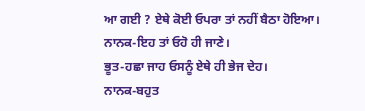ਆ ਗਈ ? ਏਥੇ ਕੋਈ ਓਪਰਾ ਤਾਂ ਨਹੀਂ ਬੈਠਾ ਹੋਇਆ।
ਨਾਨਕ-ਇਹ ਤਾਂ ਓਹੋ ਹੀ ਜਾਣੇ।
ਭੂਤ-ਹਛਾ ਜਾਹ ਓਸਨੂੰ ਏਥੇ ਹੀ ਭੇਜ ਦੇਹ।
ਨਾਨਕ-ਬਹੁਤ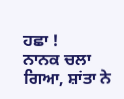ਹਛਾ !
ਨਾਨਕ ਚਲਾ ਗਿਆ, ਸ਼ਾਂਤਾ ਨੇ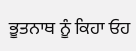ਭੂਤਨਾਥ ਨੂੰ ਕਿਹਾ ਓਹ